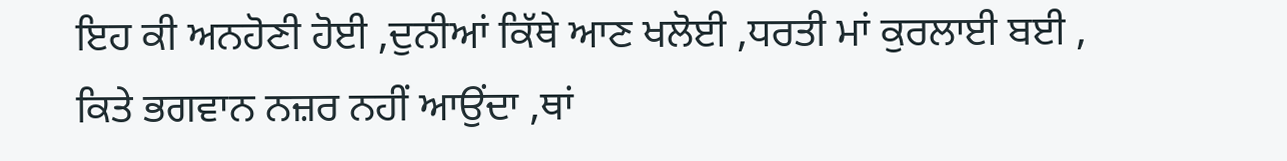ਇਹ ਕੀ ਅਨਹੋਣੀ ਹੋਈ ,ਦੁਨੀਆਂ ਕਿੱਥੇ ਆਣ ਖਲੋਈ ,ਧਰਤੀ ਮਾਂ ਕੁਰਲਾਈ ਬਈ ,
ਕਿਤੇ ਭਗਵਾਨ ਨਜ਼ਰ ਨਹੀਂ ਆਉਂਦਾ ,ਥਾਂ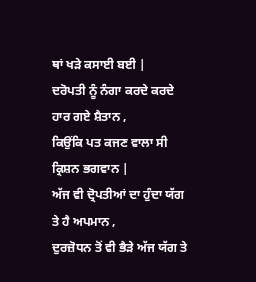ਥਾਂ ਖੜੇ ਕਸਾਈ ਬਈ |
ਦਰੋਪਤੀ ਨੂੰ ਨੰਗਾ ਕਰਦੇ ਕਰਦੇ ਹਾਰ ਗਏ ਸ਼ੈਤਾਨ ,
ਕਿਉਂਕਿ ਪਤ ਕਜਣ ਵਾਲਾ ਸੀ ਕ੍ਰਿਸ਼ਨ ਭਗਵਾਨ |
ਅੱਜ ਵੀ ਦ੍ਰੋਪਤੀਆਂ ਦਾ ਹੁੰਦਾ ਯੱਗ ਤੇ ਹੈ ਅਪਮਾਨ ,
ਦੁਰਜ਼ੋਧਨ ਤੋਂ ਵੀ ਭੈੜੇ ਅੱਜ ਯੱਗ ਤੇ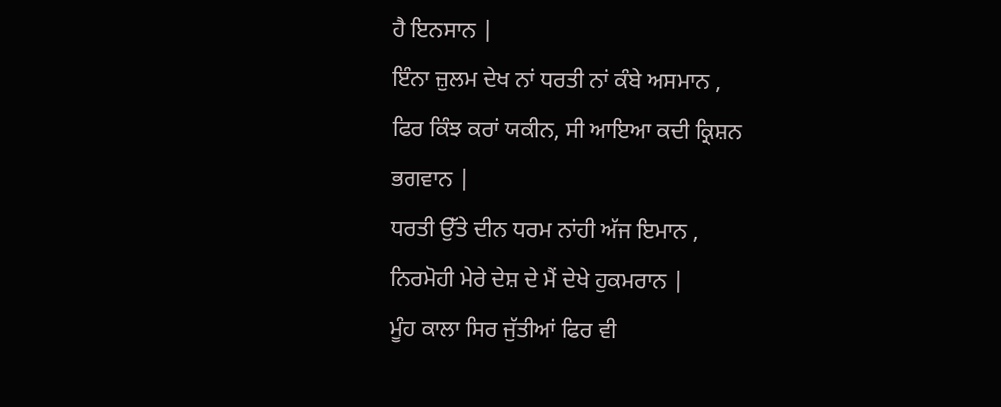ਹੈ ਇਨਸਾਨ |
ਇੰਨਾ ਜ਼ੁਲਮ ਦੇਖ ਨਾਂ ਧਰਤੀ ਨਾਂ ਕੰਬੇ ਅਸਮਾਨ ,
ਫਿਰ ਕਿੰਝ ਕਰਾਂ ਯਕੀਨ, ਸੀ ਆਇਆ ਕਦੀ ਕ੍ਰਿਸ਼ਨ ਭਗਵਾਨ |
ਧਰਤੀ ਉੱਤੇ ਦੀਨ ਧਰਮ ਨਾਂਹੀ ਅੱਜ ਇਮਾਨ ,
ਨਿਰਮੋਹੀ ਮੇਰੇ ਦੇਸ਼ ਦੇ ਮੈਂ ਦੇਖੇ ਹੁਕਮਰਾਨ |
ਮੂੰਹ ਕਾਲਾ ਸਿਰ ਜੁੱਤੀਆਂ ਫਿਰ ਵੀ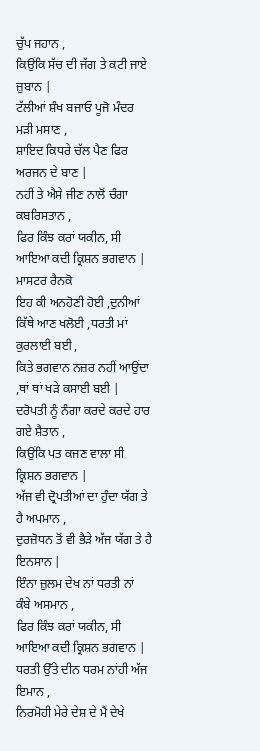ਚੁੱਪ ਜਹਾਨ ,
ਕਿਉਂਕਿ ਸੱਚ ਦੀ ਜੱਗ ਤੇ ਕਟੀ ਜਾਏ ਜ਼ੁਬਾਨ |
ਟੱਲੀਆਂ ਸ਼ੰਖ ਬਜਾਓ ਪੂਜੋ ਮੰਦਰ ਮੜੀ ਮਸਾਣ ,
ਸ਼ਾਇਦ ਕਿਧਰੇ ਚੱਲ ਪੈਣ ਫਿਰ ਅਰਜਨ ਦੇ ਬਾਣ |
ਨਹੀਂ ਤੇ ਐਸੇ ਜੀਣ ਨਾਲੋਂ ਚੰਗਾ ਕਬਰਿਸਤਾਨ ,
ਫਿਰ ਕਿੰਝ ਕਰਾਂ ਯਕੀਨ, ਸੀ ਆਇਆ ਕਦੀ ਕ੍ਰਿਸ਼ਨ ਭਗਵਾਨ | ਮਾਸਟਰ ਰੈਨਕੋ
ਇਹ ਕੀ ਅਨਹੋਣੀ ਹੋਈ ,ਦੁਨੀਆਂ ਕਿੱਥੇ ਆਣ ਖਲੋਈ ,ਧਰਤੀ ਮਾਂ ਕੁਰਲਾਈ ਬਈ ,
ਕਿਤੇ ਭਗਵਾਨ ਨਜ਼ਰ ਨਹੀਂ ਆਉਂਦਾ ,ਥਾਂ ਥਾਂ ਖੜੇ ਕਸਾਈ ਬਈ |
ਦਰੋਪਤੀ ਨੂੰ ਨੰਗਾ ਕਰਦੇ ਕਰਦੇ ਹਾਰ ਗਏ ਸ਼ੈਤਾਨ ,
ਕਿਉਂਕਿ ਪਤ ਕਜਣ ਵਾਲਾ ਸੀ ਕ੍ਰਿਸ਼ਨ ਭਗਵਾਨ |
ਅੱਜ ਵੀ ਦ੍ਰੋਪਤੀਆਂ ਦਾ ਹੁੰਦਾ ਯੱਗ ਤੇ ਹੈ ਅਪਮਾਨ ,
ਦੁਰਜ਼ੋਧਨ ਤੋਂ ਵੀ ਭੈੜੇ ਅੱਜ ਯੱਗ ਤੇ ਹੈ ਇਨਸਾਨ |
ਇੰਨਾ ਜ਼ੁਲਮ ਦੇਖ ਨਾਂ ਧਰਤੀ ਨਾਂ ਕੰਬੇ ਅਸਮਾਨ ,
ਫਿਰ ਕਿੰਝ ਕਰਾਂ ਯਕੀਨ, ਸੀ ਆਇਆ ਕਦੀ ਕ੍ਰਿਸ਼ਨ ਭਗਵਾਨ |
ਧਰਤੀ ਉੱਤੇ ਦੀਨ ਧਰਮ ਨਾਂਹੀ ਅੱਜ ਇਮਾਨ ,
ਨਿਰਮੋਹੀ ਮੇਰੇ ਦੇਸ਼ ਦੇ ਮੈਂ ਦੇਖੇ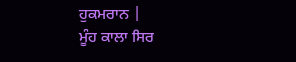ਹੁਕਮਰਾਨ |
ਮੂੰਹ ਕਾਲਾ ਸਿਰ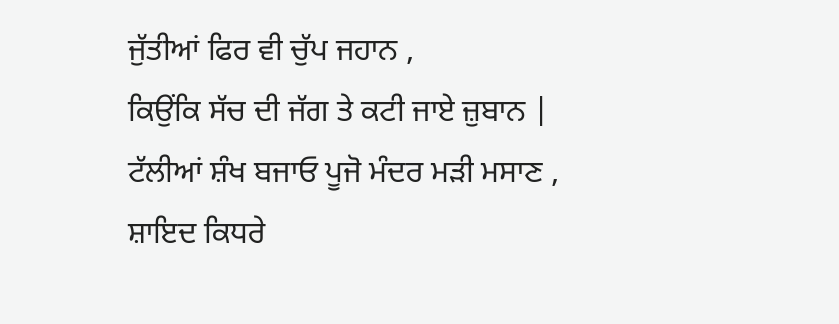ਜੁੱਤੀਆਂ ਫਿਰ ਵੀ ਚੁੱਪ ਜਹਾਨ ,
ਕਿਉਂਕਿ ਸੱਚ ਦੀ ਜੱਗ ਤੇ ਕਟੀ ਜਾਏ ਜ਼ੁਬਾਨ |
ਟੱਲੀਆਂ ਸ਼ੰਖ ਬਜਾਓ ਪੂਜੋ ਮੰਦਰ ਮੜੀ ਮਸਾਣ ,
ਸ਼ਾਇਦ ਕਿਧਰੇ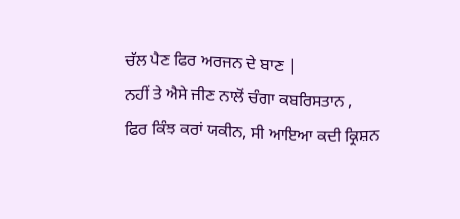ਚੱਲ ਪੈਣ ਫਿਰ ਅਰਜਨ ਦੇ ਬਾਣ |
ਨਹੀਂ ਤੇ ਐਸੇ ਜੀਣ ਨਾਲੋਂ ਚੰਗਾ ਕਬਰਿਸਤਾਨ ,
ਫਿਰ ਕਿੰਝ ਕਰਾਂ ਯਕੀਨ, ਸੀ ਆਇਆ ਕਦੀ ਕ੍ਰਿਸ਼ਨ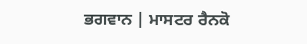ਭਗਵਾਨ | ਮਾਸਟਰ ਰੈਨਕੋ